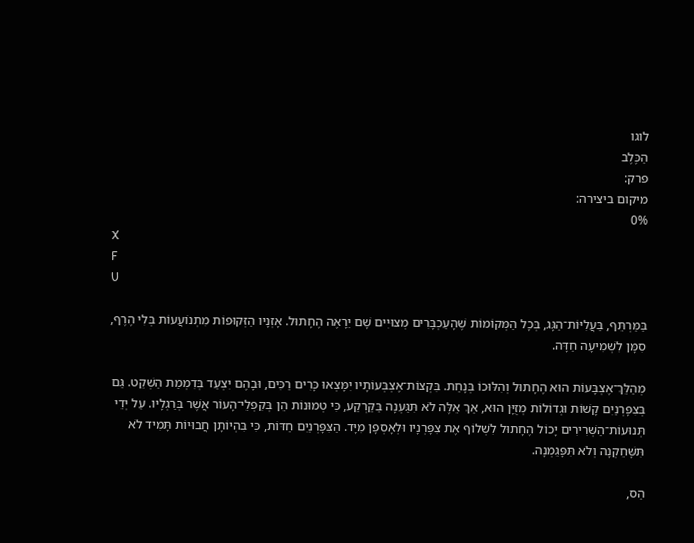לוגו
הַכֶּלֶב
פרק:
מיקום ביצירה:
0%
X
F
U

בַּמַּרְתֵּף, בַּעֲלִיּוֹת־הַגָּג, בְּכָל הַמְּקוֹמוֹת שֶׁהָעַכְבָּרִים מְצוּיִים שָׁם יֵרָאֶה הֶחָתוּל. אָזְנָיו הַזְּקוּפוֹת מִתְנוֹעֲעוֹת בְּלִי הֶרֶף, סִמָּן לִשְׁמִיעָה חַדָּה.

מְהַלֵּךְ־אֶצְבָּעוֹת הוּא הֶחָתוּל וְהִלּוּכוֹ בְּנָחַת. בִּקְצוֹת־אֶצְבְּעוֹתָיו יִמָּצְאוּ כָּרִים רַכִּים, וּבָהֶם יִצְעַד בְּדִמְמַת הַשְׁקֵט. גַּם בְּצִפָּרְנַיִם קָשׁוֹת וּגְדוֹלוֹת מְזֻיָּן הוּא, אַךְ אֵלֶּה לֹא תִּגַּעְנָה בַּקַּרְקַע, כִּי טְמוּנוֹת הֵן בְּקִפְלֵי־הָעוֹר אֲשֶׁר בְּרַגְלָיו. עַל יְדֵי תְּנוּעוֹת־הַשְּׁרִירִים יָכוֹל הֶחָתוּל לִשְׁלוֹף אֶת צִפָּרְנָיו וּלְאָסְפָן מִיָּד. הַצִּפָּרְנַיִם חַדּוֹת, כִּי בִּהְיוֹתָן חֲבוּיוֹת תָּמִיד לֹא תִּשָּׁחֵקְנָה וְלֹא תִּפָּגֵמְנָה.

הַס,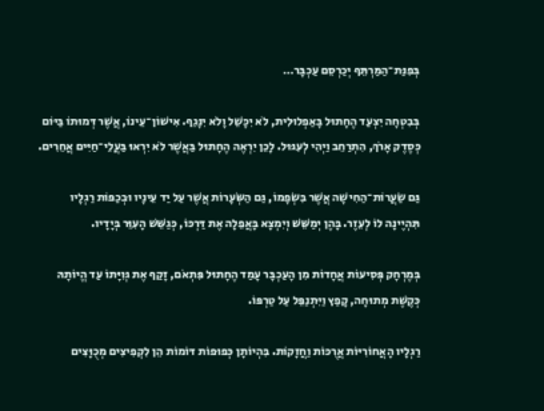בְּפִנַּת־הַמַּרְתֵּף יְכַרְסֵם עַכְבָּר…

בְּבִטְחָה יִצְעַד הֶחָתוּל בָּאַפְלוּלִית, לֹא יִכָּשֵׁל וָלֹא יִנָּגֵף. אִישׁוֹן־עֵינוֹ, אֲשֶׁר דְּמוּתוֹ בַּיּוֹם כְּסֶדֶק אָרֹךְ, הִתְרַחֵב וַיְהִי לְעִגּוּל. לָכֵן יִרְאֶה הֶחָתוּל בַּאֲשֶׁר לֹא יִרְאוּ בַּעֲלֵי־חַיִּים אֲחֵרִים.

גַּם שַׂעֲרוֹת־הַחִישָׁה אֲשֶׁר בִּשְׂפָמוֹ, גַּם הַשְּׂעָרוֹת אֲשֶׁר עַל יַד עֵינָיו וּבְכַפּוֹת רַגְלָיו תִּהְיֶינָה לוֹ לְעֵזֶר. בָּהֶן יְמַשֵּׁשׁ וְיִמְצָא בָּאֲפֵלָה אֶת דַּרְכּוֹ, כְּגַשֵּׁשׁ הָעִוֵּר בְּיָדָיו.

בְּמֶרְחָק פְּסִיעוֹת אֲחָדוֹת מִן הָעַכְבָּר עָמַד הֶחָתוּל פִּתְאֹם, זָקַף אֶת גְּוִיָּתוֹ עַד הֱיוֹתָהּ כְּקֶשֶׁת מְתוּחָה, קָפַץ וַיִּתְנַפֵּל עַל טַרְפּוֹ.

רַגְלָיו הָאֲחוֹרִיּוֹת אֲרֻכּוֹת וַחֲזָקוֹת. בִּהְיוֹתָן כְּפוּפוֹת דּוֹמוֹת הֵן לִקְפִיצִים מְכֻוָּצִים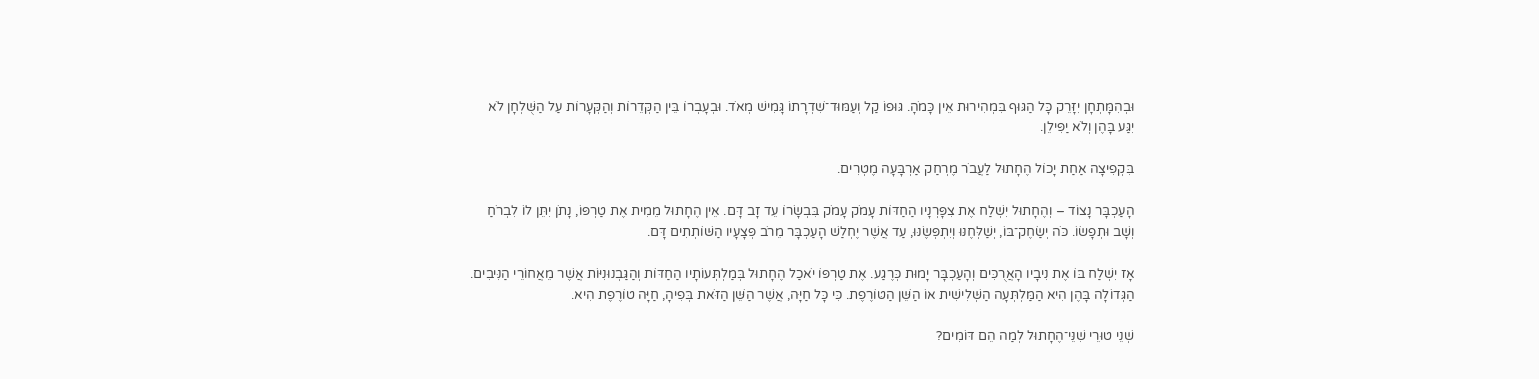וּבְהִמָּתְחָן יִזָּרֵק כָּל הַגּוּף בִּמְהִירוּת אֵין כָּמֹהָ. גּוּפוֹ קַל וְעַמּוּד־שִׁדְרָתוֹ גָּמִישׁ מְאֹד. וּבְעָבְרוֹ בֵּין הַקְּדֵרוֹת וְהַקְּעָרוֹת עַל הַשֻּׁלְחָן לֹא יִגַּע בָּהֶן וְלֹא יַפִּילֵן.

בִּקְפִיצָה אַחַת יָכוֹל הֶחָתוּל לַעֲבֹר מֶרְחַק אַרְבָּעָה מֶטְרִים.

הָעַכְבָּר נָצוֹד – וְהֶחָתוּל יִשְׁלַח אֶת צִפָּרְנָיו הַחַדּוֹת עָמֹק עָמֹק בִּבְשָׂרוֹ עֵד זָב דָּם. אֵין הֶחָתוּל מֵמִית אֶת טַרְפּוֹ, נָתֹן יִתֵּן לוֹ לִבְרֹחַ וְשָׁב וּתְפָשׂוֹ. כֹּה יְשַׂחֶק־בּוֹ, יְשַׁלְּחֶנּוּ וְיִתְפְּשֶׂנּוּ, עַד אֲשֶׁר יֶחְלַשׁ הָעַכְבָּר מֵרֹב פְּצָעָיו הַשּׁוֹתְתִים דָּם.

אָז יִשְׁלַח בּוֹ אֶת נִיבָיו הָאֲרֻכִּים וְהָעַכְבָּר יָמוּת כְּרֶגַע. אֶת טַרְפּוֹ יֹאכַל הֶחָתוּל בְּמַלְתְּעוֹתָיו הַחַדּוֹת וְהַגַּבְנוּנִיּוֹת אֲשֶׁר מֵאֲחוֹרֵי הַנִּיבִים. הַגְּדוֹלָה בָּהֶן הִיא הַמַּלְתְּעָה הַשְּׁלִישִׁית אוֹ הַשֵּׁן הַטּוֹרֶפֶת. כִּי כָּל חַיָּה, אֲשֶׁר הַשֵּׁן הַזֹּאת בְּפִיהָ, חַיָּה טוֹרֶפֶת הִיא.

שְׁנֵי טוּרֵי שִׁנֵּי־הֶחָתוּל לְמַה הֵם דּוֹמִים?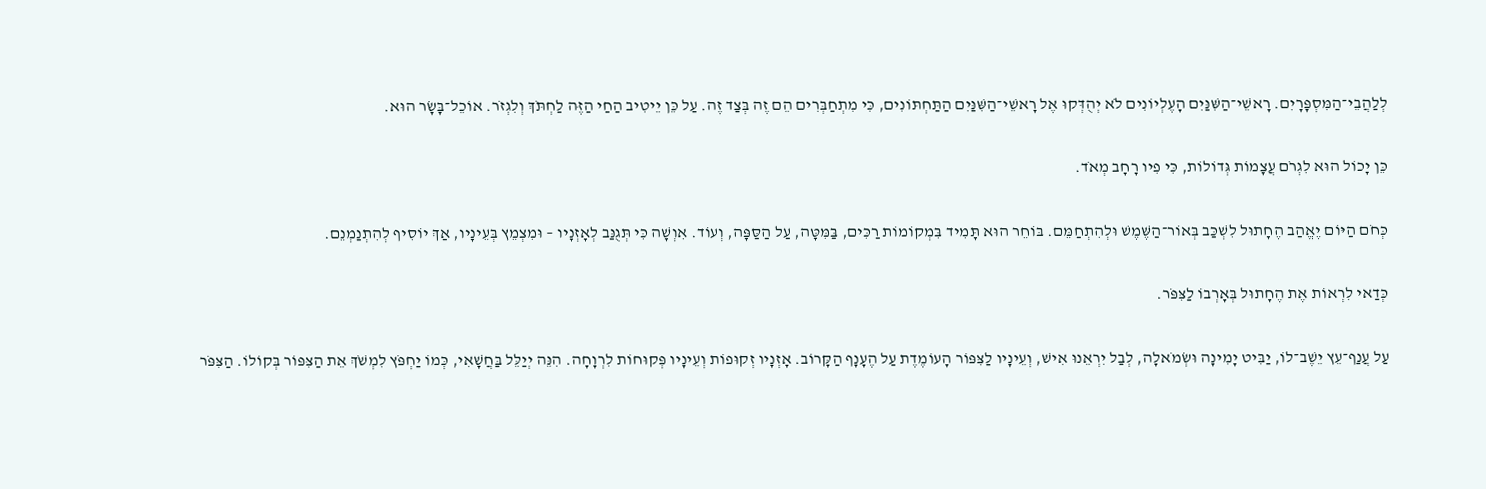לְלַהֲבֵי־הַמִּסְפָּרָיִם. רָאשֵׁי־הַשִּׁנַּיִם הָעֶלְיוֹנִים לֹא יְהֻדְּקוּ אֶל רָאשֵׁי־הַשִּׁנַּיִם הַתַּחְתּוֹנִים, כִּי מִתְחַבְּרִים הֵם זֶה בְּצַד זֶה. עַל כֵּן יֵיטִיב הַחַי הַזֶּה לַחְתֹּךְ וְלִגְזֹר. אוֹכֵל־בָּשָׂר הוּא.

כֵּן יָכוֹל הוּא לִגְרֹם עֲצָמוֹת גְּדוֹלוֹת, כִּי פִיו רָחָב מְאֹד.

כְּחֹם הַיּוֹם יֶאֱהַב הֶחָתוּל לִשְׁכַּב בְּאוֹר־הַשֶּׁמֶשׁ וּלְהִתְחַמֵּם. בּוֹחֵר הוּא תָּמִיד בִּמְקוֹמוֹת רַכִּים, בַּמִּטָּה, עַל הַסַּפָּה, וְעוֹד. אִוְשָׁה כִּי תְּגֻנַּב לְאָזְנָיו – וּמִצְמֵץ בְּעֵינָיו, אַךְ יוֹסִיף לְהִתְנַמְנֵם.

כְּדַאי לִרְאוֹת אֶת הֶחָתוּל בְּאָרְבוֹ לַצִּפֹּר.

עַל עֲנַף־עֵץ יֵשֶׁב־לוֹ, יַבִּיט יָמִינָה וּשְׂמֹאלָה, לְבַל יִרְאֵנוּ אִישׁ, וְעֵינָיו לַצִּפּוֹר הָעוֹמֶדֶת עַל הֶעָנָף הַקָּרוֹב. אָזְנָיו זְקוּפוֹת וְעֵינָיו פְּקוּחוֹת לִרְוָחָה. הִנֵּה יְיַלֵּל בַּחֲשָׁאִי, כְּמוֹ יַחְפֹּץ לִמְשֹׁךְ אֵת הַצִּפּוֹר בְּקוֹלוֹ. הַצִּפֹּר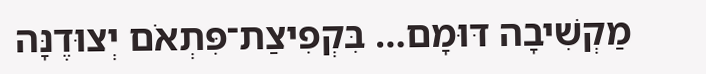מַקְשִׁיבָה דּוּמָם… בִּקְפִיצַת־פִּתְאֹם יְצוּדֶנָּה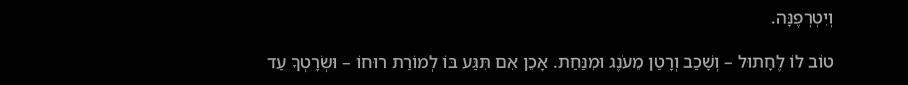וְיִטְרְפֶנָּה.

טוֹב לוֹ לֶחָתוּל – וְשָׁכַב וְרָטַן מֵעֹנֶג וּמִנַּחַת. אָכֵן אִם תִּגַּע בּוֹ לְמוֹרַת רוּחוֹ – וּשְׂרָטְךָ עַד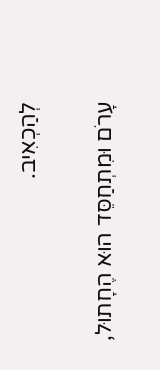לְהַכְאִיב.

עָרֹם וּמִתְחַסֵּד הוּא הֶחָתוּל,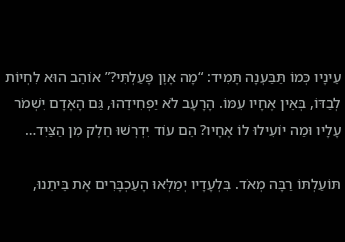עֵינָיו כְּמוֹ תַּבַּעְנָה תָּמִיד: “מָה אָוֶן פָּעַלְתִּי?” אוֹהֵב הוּא לִחְיוֹת לְבַדּוֹ, בְּאֵין אֶחָיו עִמּוֹ. הָרָעָב לֹא יַפְחִידֵהוּ, גַּם הָאָדָם יִשְׁמֹר עָלָיו וּמַה יוֹעִילוּ לוֹ אֶחָיו? הֵם עוֹד יִדְרְשׁוּ חֵלֶק מִן הַצַּיִד…

תּוֹעַלְתּוֹ רַבָּה מְאֹד. בִּלְעָדָיו יְמַלְּאוּ הָעַכְבָּרִים אֶת בֵּיתֵנוּ,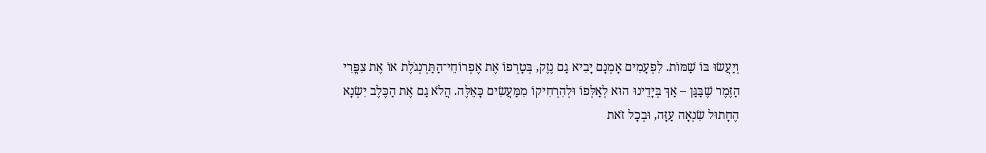וְיַעֲשׂוּ בּוֹ שַׁמּוֹת. לִפְעָמִים אָמְנָם יָבִיא גַם נֶזֶק, בְּטָרְפוֹ אֶת אֶפְרוֹחֵי־הַתַּרְנְגֹלֶת אוֹ אֶת צִפֳּרִי הַזֶּמֶר שֶׁבַּגַּן – אַךְ בְּיָדֵינוּ הוּא לְאַלְּפוֹ וּלְהִרְחִיקוֹ מִמַּעֲשִׂים כָּאֵלֶּה. הֲלֹא גַם אֶת הַכֶּלֶב יִשְׂנָא הֶחָתוּל שִׂנְאָה עַזָּה, וּבְכָל זֹאת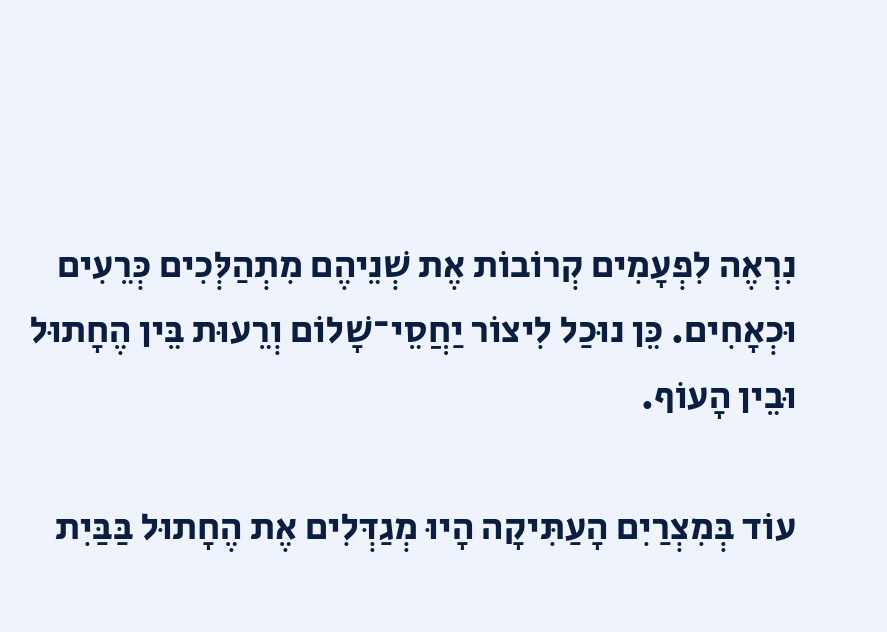נִרְאֶה לִפְעָמִים קְרוֹבוֹת אֶת שְׁנֵיהֶם מִתְהַלְּכִים כְּרֵעִים וּכְאָחִים. כֵּן נוּכַל לִיצוֹר יַחֲסֵי־שָׁלוֹם וְרֵעוּת בֵּין הֶחָתוּל וּבֵין הָעוֹף.

עוֹד בְּמִצְרַיִם הָעַתִּיקָה הָיוּ מְגַדְּלִים אֶת הֶחָתוּל בַּבַּיִת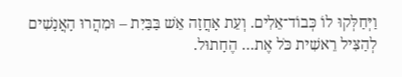וַיְּחַלְּקוּ לוֹ כְּבוֹד־אֵלִים. וְעֵת אָחֲזָה אֵשׁ בַּבַּיִת – וּמִהֲרוּ הָאֲנָשִׁים לְהַצִּיל רֵאשִׁית כֹּל אֶת… הֶחָתוּל.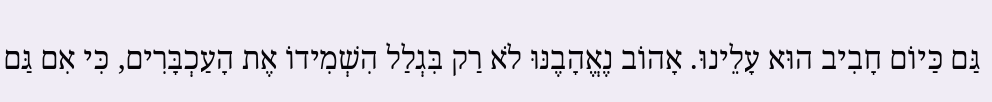גַּם כַּיוֹם חָבִיב הוּא עָלֵינוּ. אָהוֹב נֶאֱהָבֶנּוּ לֹא רַק בִּגְלַל הִשְׁמִידוֹ אֶת הָעַכְבָּרִים, כִּי אִם גַּם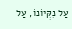עַל נִקְּיוֹנוֹ, עַל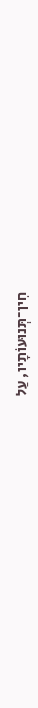חִין־תְּנוּעוֹתָיו, עַל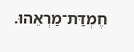חֶמְדַּת־מַרְאֵהוּ.